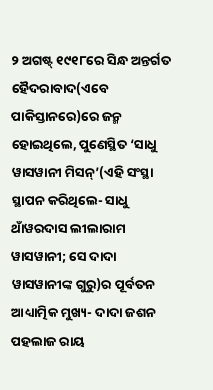୨ ଅଗଷ୍ଟ୍ ୧୯୧୮ରେ ସିନ୍ଧ ଅନ୍ତର୍ଗତ ହୈଦରାବାଦ(ଏବେ ପାକିସ୍ତାନରେ)ରେ ଜନ୍ମ ହୋଇଥିଲେ, ପୁଣେସ୍ଥିତ ‘ସାଧୁ ୱାସୱାନୀ ମିସନ୍’(ଏହି ସଂସ୍ଥା ସ୍ଥାପନ କରିଥିଲେ- ସାଧୁ ଥାଁୱରଦାସ ଲୀଲାରାମ ୱାସୱାନୀ; ସେ ଦାଦା ୱାସୱାନୀଙ୍କ ଗୁରୁ)ର ପୂର୍ବତନ ଆଧ୍ୟାତ୍ମିକ ମୁଖ୍ୟ- ଦାଦା ଜଶନ ପହଲାଜ ରାୟ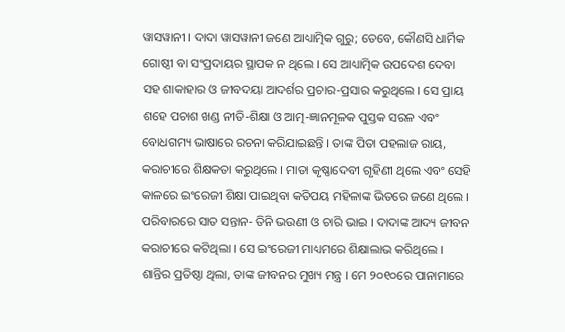ୱାସୱାନୀ । ଦାଦା ୱାସୱାନୀ ଜଣେ ଆଧ୍ୟାତ୍ମିକ ଗୁରୁ; ତେବେ, କୌଣସି ଧାର୍ମିକ ଗୋଷ୍ଠୀ ବା ସଂପ୍ରଦାୟର ସ୍ଥାପକ ନ ଥିଲେ । ସେ ଆଧ୍ୟାତ୍ମିକ ଉପଦେଶ ଦେବା ସହ ଶାକାହାର ଓ ଜୀବଦୟା ଆଦର୍ଶର ପ୍ରଚାର-ପ୍ରସାର କରୁଥିଲେ । ସେ ପ୍ରାୟ ଶହେ ପଚାଶ ଖଣ୍ଡ ନୀତି-ଶିକ୍ଷା ଓ ଆତ୍ମ-ଜ୍ଞାନମୂଳକ ପୁସ୍ତକ ସରଳ ଏବଂ ବୋଧଗମ୍ୟ ଭାଷାରେ ରଚନା କରିଯାଇଛନ୍ତି । ତାଙ୍କ ପିତା ପହଲାଜ ରାୟ, କରାଚୀରେ ଶିକ୍ଷକତା କରୁଥିଲେ । ମାତା କୃଷ୍ଣାଦେବୀ ଗୃହିଣୀ ଥିଲେ ଏବଂ ସେହି କାଳରେ ଇଂରେଜୀ ଶିକ୍ଷା ପାଇଥିବା କତିପୟ ମହିଳାଙ୍କ ଭିତରେ ଜଣେ ଥିଲେ । ପରିବାରରେ ସାତ ସନ୍ତାନ- ତିନି ଭଉଣୀ ଓ ଚାରି ଭାଇ । ଦାଦାଙ୍କ ଆଦ୍ୟ ଜୀବନ କରାଚୀରେ କଟିଥିଲା । ସେ ଇଂରେଜୀ ମାଧ୍ୟମରେ ଶିକ୍ଷାଲାଭ କରିଥିଲେ । ଶାନ୍ତିର ପ୍ରତିଷ୍ଠା ଥିଲା, ତାଙ୍କ ଜୀବନର ମୁଖ୍ୟ ମନ୍ତ୍ର । ମେ ୨୦୧୦ରେ ପାନାମାରେ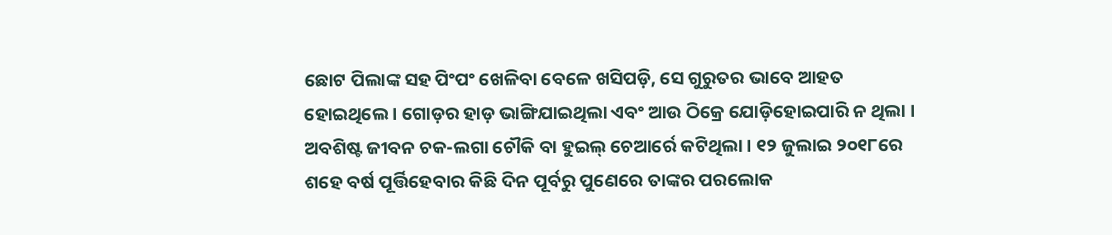ଛୋଟ ପିଲାଙ୍କ ସହ ପିଂପଂ ଖେଳିବା ବେଳେ ଖସିପଡ଼ି, ସେ ଗୁରୁତର ଭାବେ ଆହତ ହୋଇଥିଲେ । ଗୋଡ଼ର ହାଡ଼ ଭାଙ୍ଗିଯାଇଥିଲା ଏବଂ ଆଉ ଠିକ୍ରେ ଯୋଡ଼ିହୋଇପାରି ନ ଥିଲା । ଅବଶିଷ୍ଟ ଜୀବନ ଚକ-ଲଗା ଚୌକି ବା ହୁଇଲ୍ ଚେଆର୍ରେ କଟିଥିଲା । ୧୨ ଜୁଲାଇ ୨୦୧୮ରେ ଶହେ ବର୍ଷ ପୂର୍ତ୍ତିହେବାର କିଛି ଦିନ ପୂର୍ବରୁ ପୁଣେରେ ତାଙ୍କର ପରଲୋକ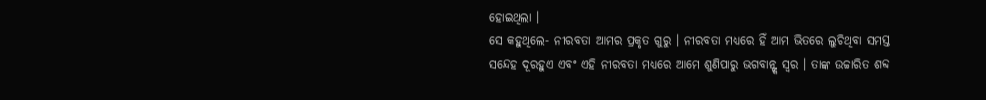ହୋଇଥିଲା ।
ସେ କହୁଥିଲେ- ନୀରବତା ଆମର ପ୍ରକୃତ ଗୁରୁ । ନୀରବତା ମଧ୍ୟରେ ହିଁ ଆମ ଭିତରେ ଲୁଚିଥିବା ସମସ୍ତ ସନ୍ଦେହ ଦୂରହୁଏ ଏବଂ ଏହି ନୀରବତା ମଧ୍ୟରେ ଆମେ ଶୁଣିପାରୁ ଭଗବାନ୍ଙ୍କ ସ୍ୱର । ତାଙ୍କ ଉଚ୍ଚାରିତ ଶବ୍ଦ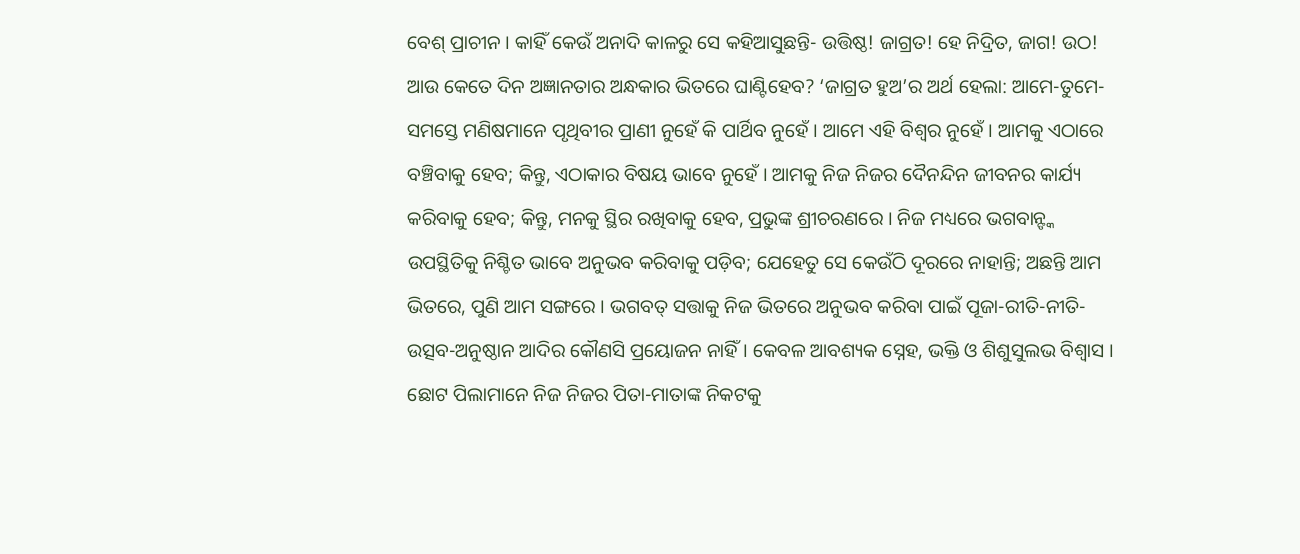ବେଶ୍ ପ୍ରାଚୀନ । କାହିଁ କେଉଁ ଅନାଦି କାଳରୁ ସେ କହିଆସୁଛନ୍ତି- ଉତ୍ତିଷ୍ଠ! ଜାଗ୍ରତ! ହେ ନିଦ୍ରିତ, ଜାଗ! ଉଠ! ଆଉ କେତେ ଦିନ ଅଜ୍ଞାନତାର ଅନ୍ଧକାର ଭିତରେ ଘାଣ୍ଟିହେବ? ‘ଜାଗ୍ରତ ହୁଅ’ର ଅର୍ଥ ହେଲା: ଆମେ-ତୁମେ-ସମସ୍ତେ ମଣିଷମାନେ ପୃଥିବୀର ପ୍ରାଣୀ ନୁହେଁ କି ପାର୍ଥିବ ନୁହେଁ । ଆମେ ଏହି ବିଶ୍ୱର ନୁହେଁ । ଆମକୁ ଏଠାରେ ବଞ୍ଚିବାକୁ ହେବ; କିନ୍ତୁ, ଏଠାକାର ବିଷୟ ଭାବେ ନୁହେଁ । ଆମକୁ ନିଜ ନିଜର ଦୈନନ୍ଦିନ ଜୀବନର କାର୍ଯ୍ୟ କରିବାକୁ ହେବ; କିନ୍ତୁ, ମନକୁ ସ୍ଥିର ରଖିବାକୁ ହେବ, ପ୍ରଭୁଙ୍କ ଶ୍ରୀଚରଣରେ । ନିଜ ମଧ୍ୟରେ ଭଗବାନ୍ଙ୍କ ଉପସ୍ଥିତିକୁ ନିଶ୍ଚିତ ଭାବେ ଅନୁଭବ କରିବାକୁ ପଡ଼ିବ; ଯେହେତୁ ସେ କେଉଁଠି ଦୂରରେ ନାହାନ୍ତି; ଅଛନ୍ତି ଆମ ଭିତରେ, ପୁଣି ଆମ ସଙ୍ଗରେ । ଭଗବତ୍ ସତ୍ତାକୁ ନିଜ ଭିତରେ ଅନୁଭବ କରିବା ପାଇଁ ପୂଜା-ରୀତି-ନୀତି-ଉତ୍ସବ-ଅନୁଷ୍ଠାନ ଆଦିର କୌଣସି ପ୍ରୟୋଜନ ନାହିଁ । କେବଳ ଆବଶ୍ୟକ ସ୍ନେହ, ଭକ୍ତି ଓ ଶିଶୁସୁଲଭ ବିଶ୍ୱାସ । ଛୋଟ ପିଲାମାନେ ନିଜ ନିଜର ପିତା-ମାତାଙ୍କ ନିକଟକୁ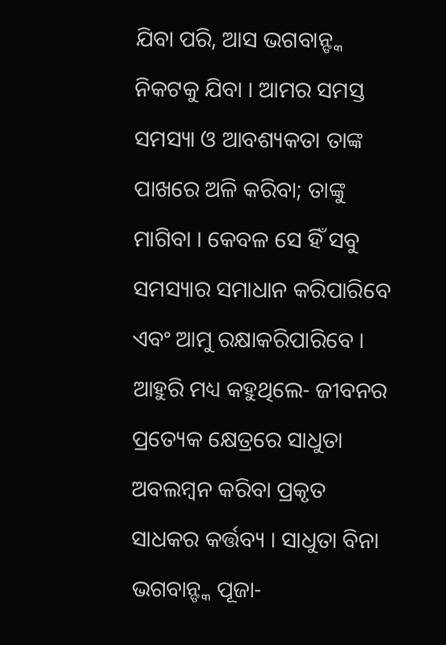ଯିବା ପରି, ଆସ ଭଗବାନ୍ଙ୍କ ନିକଟକୁ ଯିବା । ଆମର ସମସ୍ତ ସମସ୍ୟା ଓ ଆବଶ୍ୟକତା ତାଙ୍କ ପାଖରେ ଅଳି କରିବା; ତାଙ୍କୁ ମାଗିବା । କେବଳ ସେ ହିଁ ସବୁ ସମସ୍ୟାର ସମାଧାନ କରିପାରିବେ ଏବଂ ଆମୁ ରକ୍ଷାକରିପାରିବେ ।
ଆହୁରି ମଧ୍ୟ କହୁଥିଲେ- ଜୀବନର ପ୍ରତ୍ୟେକ କ୍ଷେତ୍ରରେ ସାଧୁତା ଅବଲମ୍ୱନ କରିବା ପ୍ରକୃତ ସାଧକର କର୍ତ୍ତବ୍ୟ । ସାଧୁତା ବିନା ଭଗବାନ୍ଙ୍କ ପୂଜା-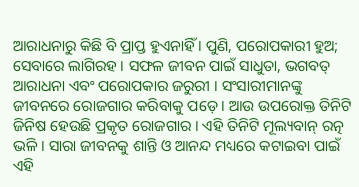ଆରାଧନାରୁ କିଛି ବି ପ୍ରାପ୍ତ ହୁଏନାହିଁ । ପୁଣି, ପରୋପକାରୀ ହୁଅ; ସେବାରେ ଲାଗିରହ । ସଫଳ ଜୀବନ ପାଇଁ ସାଧୁତା, ଭଗବତ୍ ଆରାଧନା ଏବଂ ପରୋପକାର ଜରୁରୀ । ସଂସାରୀମାନଙ୍କୁ ଜୀବନରେ ରୋଜଗାର କରିବାକୁ ପଡ଼େ । ଆଉ ଉପରୋକ୍ତ ତିନିଟି ଜିନିଷ ହେଉଛି ପ୍ରକୃତ ରୋଜଗାର । ଏହି ତିନିଟି ମୂଲ୍ୟବାନ୍ ରତ୍ନ ଭଳି । ସାରା ଜୀବନକୁ ଶାନ୍ତି ଓ ଆନନ୍ଦ ମଧ୍ୟରେ କଟାଇବା ପାଇଁ ଏହି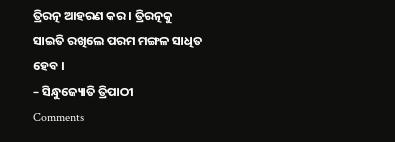ତ୍ରିରତ୍ନ ଆହରଣ କର । ତ୍ରିରତ୍ନକୁ ସାଇତି ରଖିଲେ ପରମ ମଙ୍ଗଳ ସାଧିତ ହେବ ।
– ସିନ୍ଧୁଜ୍ୟୋତି ତ୍ରିପାଠୀ
Comments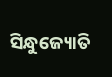ସିନ୍ଧୁଜ୍ୟୋତି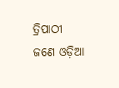ତ୍ରିପାଠୀ ଜଣେ ଓଡ଼ିଆ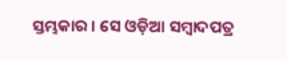ସ୍ତମ୍ଭକାର । ସେ ଓଡ଼ିଆ ସମ୍ବାଦପତ୍ର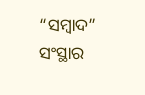“ସମ୍ବାଦ” ସଂସ୍ଥାର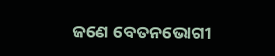ଜଣେ ବେତନଭୋଗୀ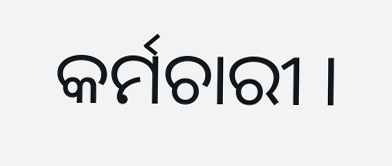କର୍ମଚାରୀ ।